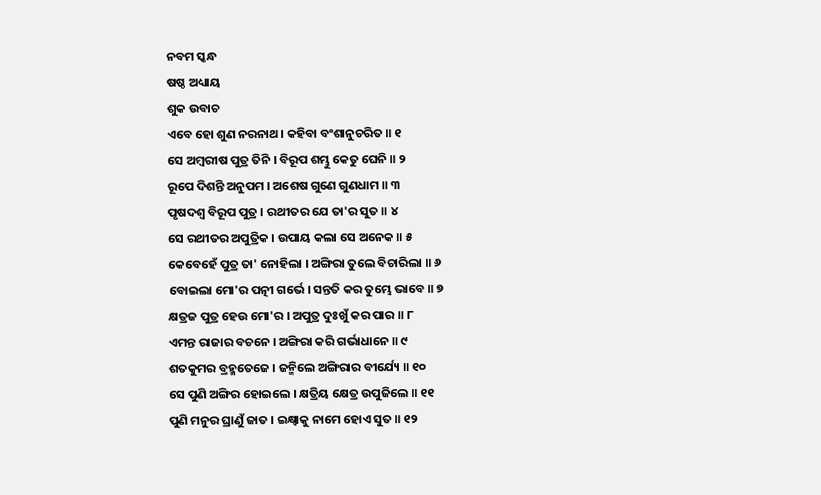ନବମ ସ୍କନ୍ଧ
ଷଷ୍ଠ ଅଧ୍ୟାୟ
ଶୁକ ଉବାଚ
ଏବେ ହୋ ଶୁଣ ନରନାଥ । କହିବା ବଂଶାନୁଚରିତ ॥ ୧
ସେ ଅମ୍ବରୀଷ ପୁତ୍ର ତିନି । ବିରୂପ ଶମ୍ଭୁ କେତୁ ଘେନି ॥ ୨
ରୂପେ ଦିଶନ୍ତି ଅନୁପମ । ଅଶେଷ ଗୁଣେ ଗୁଣଧାମ ॥ ୩
ପୃଷଦଶ୍ୱ ବିରୂପ ପୁତ୍ର । ରଥୀତର ଯେ ତା'ର ସୁତ ॥ ୪
ସେ ରଥୀତର ଅପୁତ୍ରିକ । ଉପାୟ କଲା ସେ ଅନେକ ॥ ୫
କେବେହେଁ ପୁତ୍ର ତା' ନୋହିଲା । ଅଙ୍ଗିରା ତୁଲେ ବିଚାରିଲା ॥ ୬
ବୋଇଲା ମୋ'ର ପତ୍ନୀ ଗର୍ଭେ । ସନ୍ତତି କର ତୁମ୍ଭେ ଭାବେ ॥ ୭
କ୍ଷତ୍ରଜ ପୁତ୍ର ହେଉ ମୋ'ର । ଅପୁତ୍ର ଦୁଃଖୁଁ କର ପାର ॥ ୮
ଏମନ୍ତ ରାଜାର ବଚନେ । ଅଙ୍ଗିରା କରି ଗର୍ଭାଧାନେ ॥ ୯
ଶତକୁମର ବ୍ରହ୍ମତେଜେ । ଜନ୍ମିଲେ ଅଙ୍ଗିରାର ବୀର୍ଯ୍ୟେ ॥ ୧୦
ସେ ପୁଣି ଅଙ୍ଗିର ହୋଇଲେ । କ୍ଷତ୍ରିୟ କ୍ଷେତ୍ର ଉପୁଜିଲେ ॥ ୧୧
ପୁଣି ମନୁର ଘ୍ରାଣୁଁ ଜାତ । ଇକ୍ଷ୍ୱାକୁ ନାମେ ହୋଏ ସୁତ ॥ ୧୨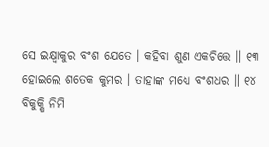ସେ ଇକ୍ଷ୍ୱାକୁର ବଂଶ ଯେତେ । କହିବା ଶୁଣ ଏକଚିତ୍ତେ ॥ ୧୩
ହୋଇଲେ ଶତେକ କୁମର । ତାହାଙ୍କ ମଧ୍ୟେ ବଂଶଧର ॥ ୧୪
ବିକୁକ୍ଷି ନିମି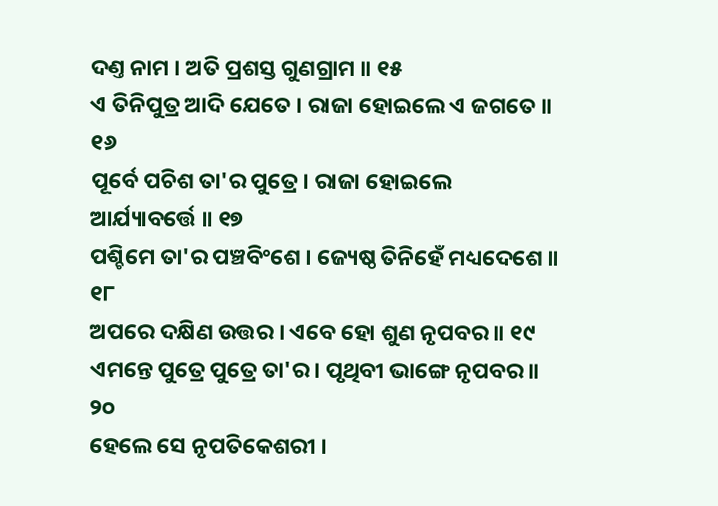ଦଣ୍ତ ନାମ । ଅତି ପ୍ରଶସ୍ତ ଗୁଣଗ୍ରାମ ॥ ୧୫
ଏ ତିନିପୁତ୍ର ଆଦି ଯେତେ । ରାଜା ହୋଇଲେ ଏ ଜଗତେ ॥ ୧୬
ପୂର୍ବେ ପଚିଶ ତା'ର ପୁତ୍ରେ । ରାଜା ହୋଇଲେ ଆର୍ଯ୍ୟାବର୍ତ୍ତେ ॥ ୧୭
ପଶ୍ଚିମେ ତା'ର ପଞ୍ଚବିଂଶେ । ଜ୍ୟେଷ୍ଠ ତିନିହେଁ ମଧ୍ୟଦେଶେ ॥ ୧୮
ଅପରେ ଦକ୍ଷିଣ ଉତ୍ତର । ଏବେ ହୋ ଶୁଣ ନୃପବର ॥ ୧୯
ଏମନ୍ତେ ପୁତ୍ରେ ପୁତ୍ରେ ତା'ର । ପୃଥିବୀ ଭାଙ୍ଗେ ନୃପବର ॥ ୨୦
ହେଲେ ସେ ନୃପତିକେଶରୀ ।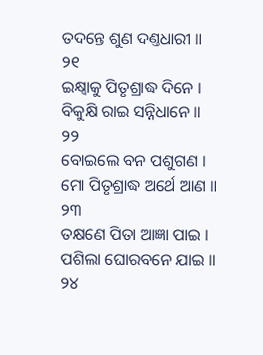ତଦନ୍ତେ ଶୁଣ ଦଣ୍ତଧାରୀ ॥ ୨୧
ଇକ୍ଷ୍ୱାକୁ ପିତୃଶ୍ରାଦ୍ଧ ଦିନେ । ବିକୁକ୍ଷି ରାଇ ସନ୍ନିଧାନେ ॥ ୨୨
ବୋଇଲେ ବନ ପଶୁଗଣ । ମୋ ପିତୃଶ୍ରାଦ୍ଧ ଅର୍ଥେ ଆଣ ॥ ୨୩
ତକ୍ଷଣେ ପିତା ଆଜ୍ଞା ପାଇ । ପଶିଲା ଘୋରବନେ ଯାଇ ॥ ୨୪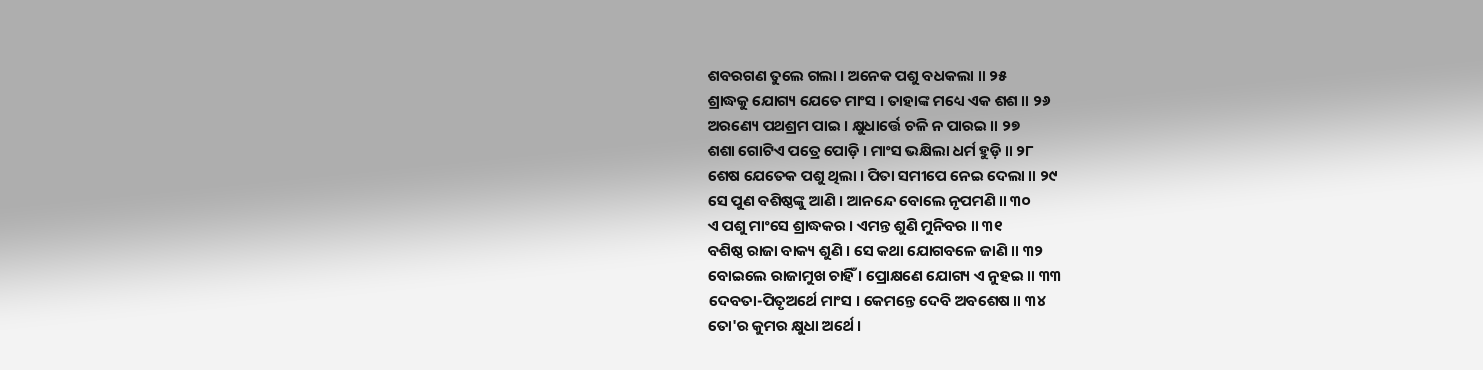ଶବରଗଣ ତୁଲେ ଗଲା । ଅନେକ ପଶୁ ବଧକଲା ॥ ୨୫
ଶ୍ରାଦ୍ଧକୁ ଯୋଗ୍ୟ ଯେତେ ମାଂସ । ତାହାଙ୍କ ମଧ୍ୟେ ଏକ ଶଶ ॥ ୨୬
ଅରଣ୍ୟେ ପଥଶ୍ରମ ପାଇ । କ୍ଷୁଧାର୍ତ୍ତେ ଚଳି ନ ପାରଇ ॥ ୨୭
ଶଶା ଗୋଟିଏ ପତ୍ରେ ପୋଡ଼ି । ମାଂସ ଭକ୍ଷିଲା ଧର୍ମ ହୁଡ଼ି ॥ ୨୮
ଶେଷ ଯେତେକ ପଶୁ ଥିଲା । ପିତା ସମୀପେ ନେଇ ଦେଲା ॥ ୨୯
ସେ ପୁଣ ବଶିଷ୍ଠଙ୍କୁ ଆଣି । ଆନନ୍ଦେ ବୋଲେ ନୃପମଣି ॥ ୩୦
ଏ ପଶୁ ମାଂସେ ଶ୍ରାଦ୍ଧକର । ଏମନ୍ତ ଶୁଣି ମୁନିବର ॥ ୩୧
ବଶିଷ୍ଠ ରାଜା ବାକ୍ୟ ଶୁଣି । ସେ କଥା ଯୋଗବଳେ ଜାଣି ॥ ୩୨
ବୋଇଲେ ରାଜାମୁଖ ଚାହିଁ । ପ୍ରୋକ୍ଷଣେ ଯୋଗ୍ୟ ଏ ନୁହଇ ॥ ୩୩
ଦେବତା-ପିତୃଅର୍ଥେ ମାଂସ । କେମନ୍ତେ ଦେବି ଅବଶେଷ ॥ ୩୪
ତୋ'ର କୁମର କ୍ଷୁଧା ଅର୍ଥେ ।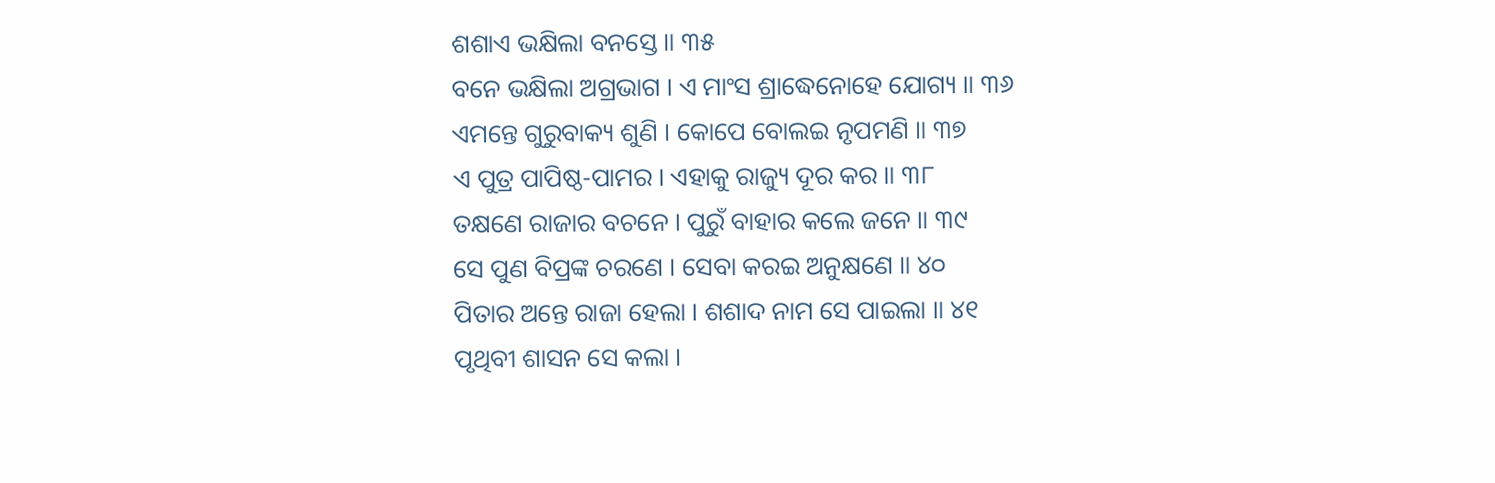ଶଶାଏ ଭକ୍ଷିଲା ବନସ୍ତେ ॥ ୩୫
ବନେ ଭକ୍ଷିଲା ଅଗ୍ରଭାଗ । ଏ ମାଂସ ଶ୍ରାଦ୍ଧେନୋହେ ଯୋଗ୍ୟ ॥ ୩୬
ଏମନ୍ତେ ଗୁରୁବାକ୍ୟ ଶୁଣି । କୋପେ ବୋଲଇ ନୃପମଣି ॥ ୩୭
ଏ ପୁତ୍ର ପାପିଷ୍ଠ-ପାମର । ଏହାକୁ ରାଜ୍ୟୁ ଦୂର କର ॥ ୩୮
ତକ୍ଷଣେ ରାଜାର ବଚନେ । ପୁରୁଁ ବାହାର କଲେ ଜନେ ॥ ୩୯
ସେ ପୁଣ ବିପ୍ରଙ୍କ ଚରଣେ । ସେବା କରଇ ଅନୁକ୍ଷଣେ ॥ ୪୦
ପିତାର ଅନ୍ତେ ରାଜା ହେଲା । ଶଶାଦ ନାମ ସେ ପାଇଲା ॥ ୪୧
ପୃଥିବୀ ଶାସନ ସେ କଲା ।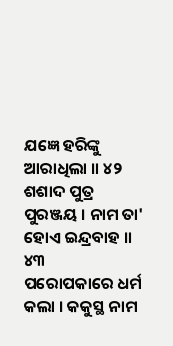ଯଜ୍ଞେ ହରିଙ୍କୁ ଆରାଧିଲା ॥ ୪୨
ଶଶାଦ ପୁତ୍ର ପୁରଞ୍ଜୟ । ନାମ ତା' ହୋଏ ଇନ୍ଦ୍ରବାହ ॥ ୪୩
ପରୋପକାରେ ଧର୍ମ କଲା । କକୁସ୍ଥ ନାମ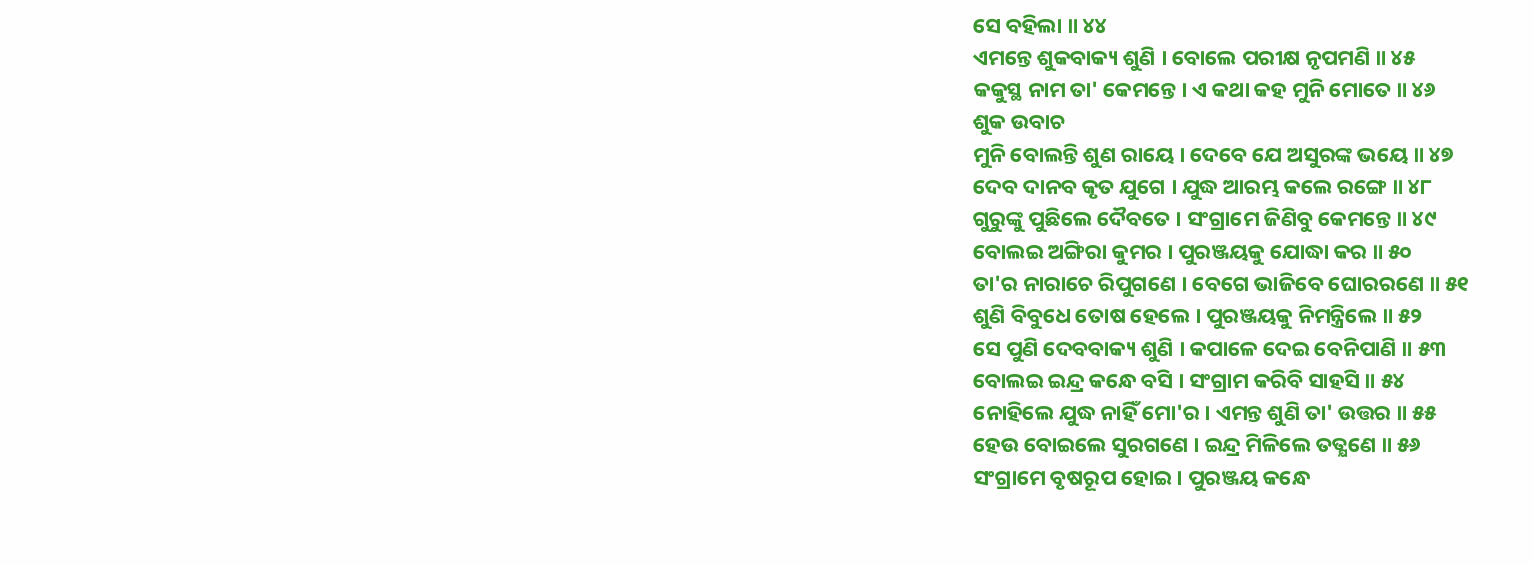ସେ ବହିଲା ॥ ୪୪
ଏମନ୍ତେ ଶୁକବାକ୍ୟ ଶୁଣି । ବୋଲେ ପରୀକ୍ଷ ନୃପମଣି ॥ ୪୫
କକୁସ୍ଥ ନାମ ତା' କେମନ୍ତେ । ଏ କଥା କହ ମୁନି ମୋତେ ॥ ୪୬
ଶୁକ ଉବାଚ
ମୁନି ବୋଲନ୍ତି ଶୁଣ ରାୟେ । ଦେବେ ଯେ ଅସୁରଙ୍କ ଭୟେ ॥ ୪୭
ଦେବ ଦାନବ କୃତ ଯୁଗେ । ଯୁଦ୍ଧ ଆରମ୍ଭ କଲେ ରଙ୍ଗେ ॥ ୪୮
ଗୁରୁଙ୍କୁ ପୁଛିଲେ ଦୈବତେ । ସଂଗ୍ରାମେ ଜିଣିବୁ କେମନ୍ତେ ॥ ୪୯
ବୋଲଇ ଅଙ୍ଗିରା କୁମର । ପୁରଞ୍ଜୟକୁ ଯୋଦ୍ଧା କର ॥ ୫୦
ତା'ର ନାରାଚେ ରିପୁଗଣେ । ବେଗେ ଭାଜିବେ ଘୋରରଣେ ॥ ୫୧
ଶୁଣି ବିବୁଧେ ତୋଷ ହେଲେ । ପୁରଞ୍ଜୟକୁ ନିମନ୍ତ୍ରିଲେ ॥ ୫୨
ସେ ପୁଣି ଦେବବାକ୍ୟ ଶୁଣି । କପାଳେ ଦେଇ ବେନିପାଣି ॥ ୫୩
ବୋଲଇ ଇନ୍ଦ୍ର କନ୍ଧେ ବସି । ସଂଗ୍ରାମ କରିବି ସାହସି ॥ ୫୪
ନୋହିଲେ ଯୁଦ୍ଧ ନାହିଁ ମୋ'ର । ଏମନ୍ତ ଶୁଣି ତା' ଉତ୍ତର ॥ ୫୫
ହେଉ ବୋଇଲେ ସୁରଗଣେ । ଇନ୍ଦ୍ର ମିଳିଲେ ତତ୍କ୍ଷଣେ ॥ ୫୬
ସଂଗ୍ରାମେ ବୃଷରୂପ ହୋଇ । ପୁରଞ୍ଜୟ କନ୍ଧେ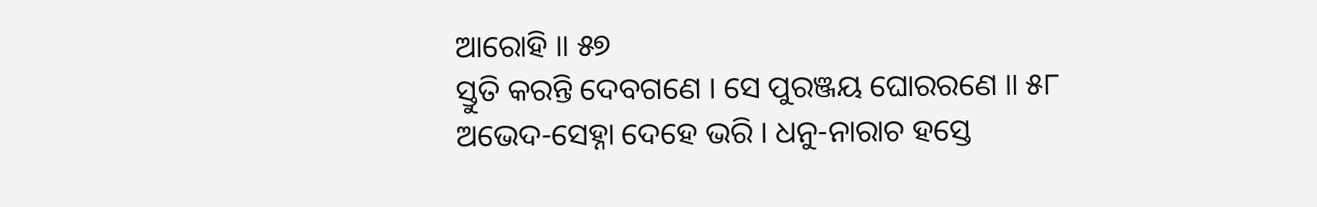ଆରୋହି ॥ ୫୭
ସ୍ତୁତି କରନ୍ତି ଦେବଗଣେ । ସେ ପୁରଞ୍ଜୟ ଘୋରରଣେ ॥ ୫୮
ଅଭେଦ-ସେହ୍ନା ଦେହେ ଭରି । ଧନୁ-ନାରାଚ ହସ୍ତେ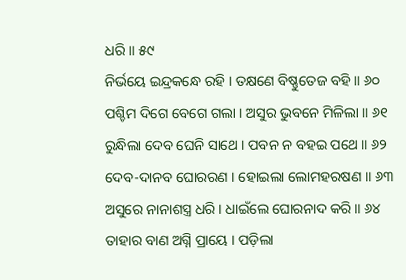ଧରି ॥ ୫୯
ନିର୍ଭୟେ ଇନ୍ଦ୍ରକନ୍ଧେ ରହି । ତକ୍ଷଣେ ବିଷ୍ଣୁତେଜ ବହି ॥ ୬୦
ପଶ୍ଚିମ ଦିଗେ ବେଗେ ଗଲା । ଅସୁର ଭୁବନେ ମିଳିଲା ॥ ୬୧
ରୁନ୍ଧିଲା ଦେବ ଘେନି ସାଥେ । ପବନ ନ ବହଇ ପଥେ ॥ ୬୨
ଦେବ-ଦାନବ ଘୋରରଣ । ହୋଇଲା ଲୋମହରଷଣ ॥ ୬୩
ଅସୁରେ ନାନାଶସ୍ତ୍ର ଧରି । ଧାଇଁଲେ ଘୋରନାଦ କରି ॥ ୬୪
ତାହାର ବାଣ ଅଗ୍ନି ପ୍ରାୟେ । ପଡ଼ିଲା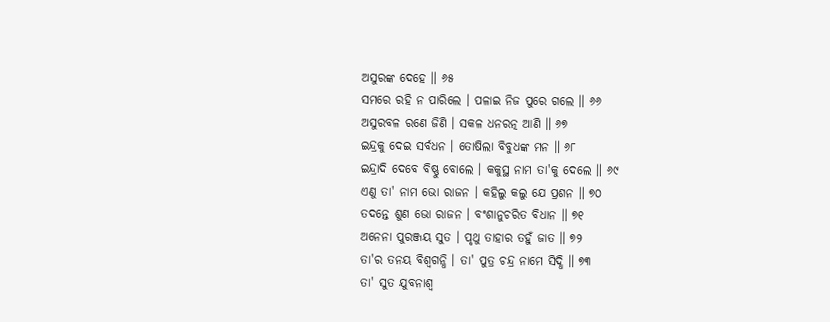ଅସୁରଙ୍କ ଦେହେ ॥ ୬୫
ସମରେ ରହି ନ ପାରିଲେ । ପଳାଇ ନିଜ ପୁରେ ଗଲେ ॥ ୬୬
ଅସୁରବଳ ରଣେ ଜିଣି । ସକଳ ଧନରତ୍ନ ଆଣି ॥ ୬୭
ଇନ୍ଦ୍ରକୁ ଦେଇ ସର୍ବଧନ । ତୋଷିଲା ବିବୁଧଙ୍କ ମନ ॥ ୬୮
ଇନ୍ଦ୍ରାଦି ଦେବେ ବିଷ୍ଣୁ ବୋଲେ । କକୁସ୍ଥ ନାମ ତା'କୁ ଦେଲେ ॥ ୬୯
ଏଣୁ ତା' ନାମ ଭୋ ରାଜନ । କହିଲୁ କଲୁ ଯେ ପ୍ରଶନ ॥ ୭୦
ତଦନ୍ତେ ଶୁଣ ଭୋ ରାଜନ । ବଂଶାନୁଚରିତ ବିଧାନ ॥ ୭୧
ଅନେନା ପୁରଞ୍ଜୟ ସୁତ । ପୃଥୁ ତାହାର ତହୁଁ ଜାତ ॥ ୭୨
ତା'ର ତନୟ ବିଶ୍ୱଗନ୍ଧି । ତା' ପୁତ୍ର ଚନ୍ଦ୍ର ନାମେ ସିଦ୍ଧି ॥ ୭୩
ତା' ସୁତ ଯୁବନାଶ୍ୱ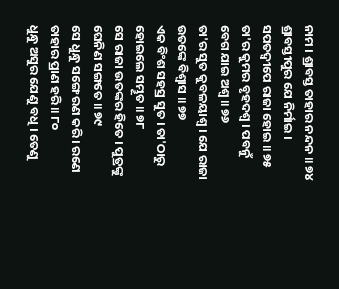ନାମ । ଶ୍ରାବସ୍ତ ତାହାର ନନ୍ଦନ ॥ ୭୪
ଶ୍ରାବସ୍ତୀପୁର ଯେ ନିର୍ମାଇ । ସପତଦ୍ୱୀପେ ରାଜା ହୋଇ ॥ ୭୫
ତା'ର କୁମର ବୃହଦଶ୍ୱ । ପବନୁଁ ବେଗ ଯାଇ ଅଶ୍ୱ ॥ ୭୬
ତା'ର ସୁତ କୁବଳୟାଶ୍ୱ । ଯେ ରାଜା ଉତଙ୍କେ ବିଶ୍ୱାସ ॥ ୭୭
ଏକ ବିଂଶ ସହସ୍ର ସୁତ । ତା'ଠାରୁ ହୋଇଲେ ସମ୍ଭୂତ ॥ ୭୮
ସେ ରାଜା ଉତଙ୍କର ହିତେ । ପୁତ୍ରଙ୍କୁ ଘେନିଣ ସଙ୍ଗତେ ॥ ୭୯
ସେ ଧୁନ୍ଧୁ ସଙ୍ଗେ ରଣ କରି । ରଣେ ତାହାର ପ୍ରାଣ ହରି ॥ ୮୦
ଧୁନ୍ଧୁ ଅସୁର ଯେଣୁ ବଧି । ତେଣୁ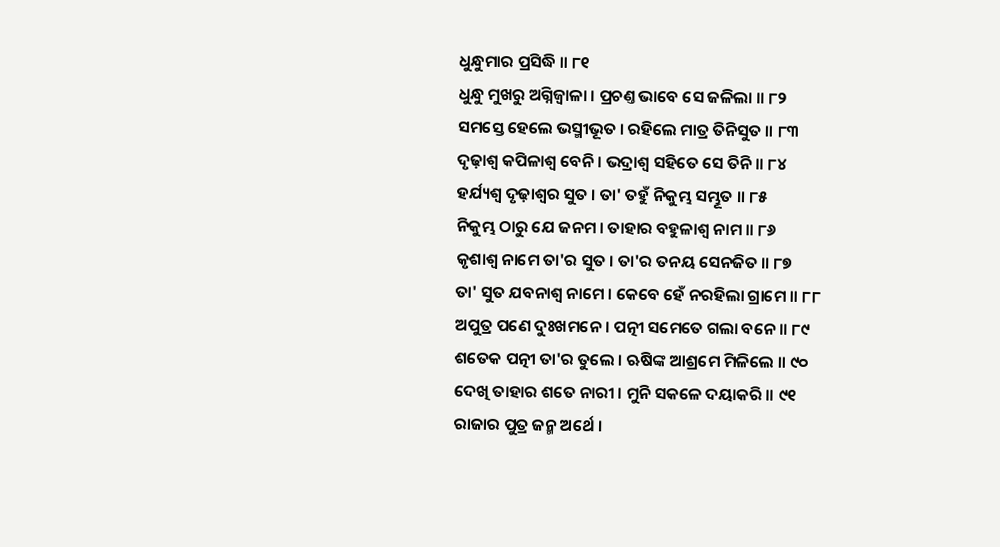ଧୁନ୍ଧୁମାର ପ୍ରସିଦ୍ଧି ॥ ୮୧
ଧୁନ୍ଧୁ ମୁଖରୁ ଅଗ୍ନିଜ୍ୱାଳା । ପ୍ରଚଣ୍ତ ଭାବେ ସେ ଜଳିଲା ॥ ୮୨
ସମସ୍ତେ ହେଲେ ଭସ୍ମୀଭୂତ । ରହିଲେ ମାତ୍ର ତିନିସୁତ ॥ ୮୩
ଦୃଢ଼ାଶ୍ୱ କପିଳାଶ୍ୱ ବେନି । ଭଦ୍ରାଶ୍ୱ ସହିତେ ସେ ତିନି ॥ ୮୪
ହର୍ଯ୍ୟଶ୍ୱ ଦୃଢ଼ାଶ୍ୱର ସୁତ । ତା' ତହୁଁ ନିକୁମ୍ଭ ସମ୍ଭୂତ ॥ ୮୫
ନିକୁମ୍ଭ ଠାରୁ ଯେ ଜନମ । ତାହାର ବହୁଳାଶ୍ୱ ନାମ ॥ ୮୬
କୃଶାଶ୍ୱ ନାମେ ତା'ର ସୁତ । ତା'ର ତନୟ ସେନଜିତ ॥ ୮୭
ତା' ସୁତ ଯବନାଶ୍ୱ ନାମେ । କେବେ ହେଁ ନରହିଲା ଗ୍ରାମେ ॥ ୮୮
ଅପୁତ୍ର ପଣେ ଦୁଃଖମନେ । ପତ୍ନୀ ସମେତେ ଗଲା ବନେ ॥ ୮୯
ଶତେକ ପତ୍ନୀ ତା'ର ତୁଲେ । ଋଷିଙ୍କ ଆଶ୍ରମେ ମିଳିଲେ ॥ ୯୦
ଦେଖି ତାହାର ଶତେ ନାରୀ । ମୁନି ସକଳେ ଦୟାକରି ॥ ୯୧
ରାଜାର ପୁତ୍ର ଜନ୍ମ ଅର୍ଥେ ।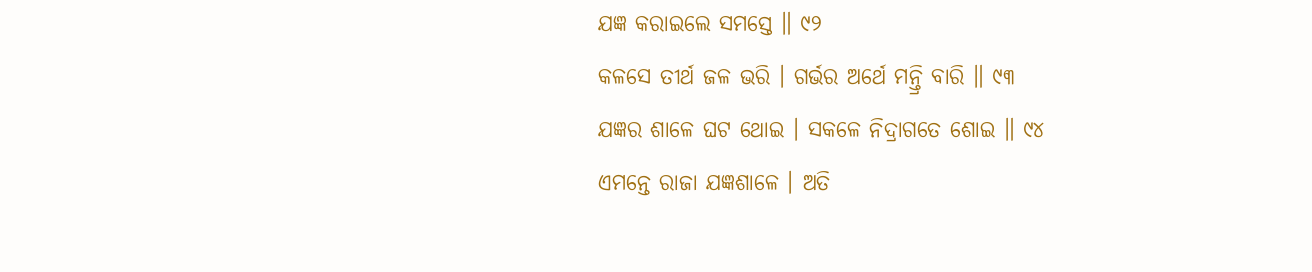ଯଜ୍ଞ କରାଇଲେ ସମସ୍ତେ ॥ ୯୨
କଳସେ ତୀର୍ଥ ଜଳ ଭରି । ଗର୍ଭର ଅର୍ଥେ ମନ୍ତ୍ରି ବାରି ॥ ୯୩
ଯଜ୍ଞର ଶାଳେ ଘଟ ଥୋଇ । ସକଳେ ନିଦ୍ରାଗତେ ଶୋଇ ॥ ୯୪
ଏମନ୍ତେ ରାଜା ଯଜ୍ଞଶାଳେ । ଅତି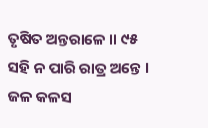ତୃଷିତ ଅନ୍ତରାଳେ ॥ ୯୫
ସହି ନ ପାରି ରାତ୍ର ଅନ୍ତେ । ଜଳ କଳସ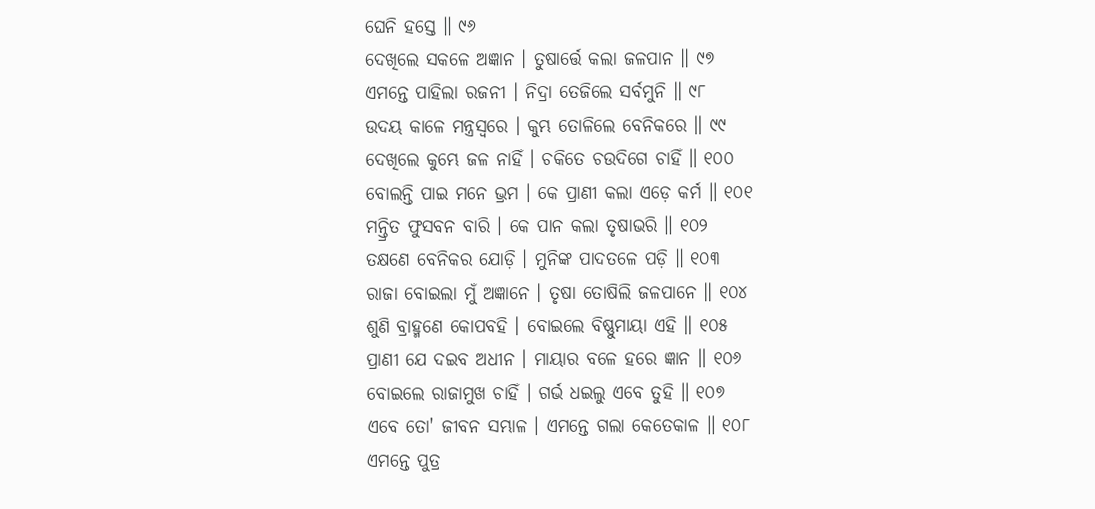ଘେନି ହସ୍ତେ ॥ ୯୬
ଦେଖିଲେ ସକଳେ ଅଜ୍ଞାନ । ତୁଷାର୍ତ୍ତେ କଲା ଜଳପାନ ॥ ୯୭
ଏମନ୍ତେ ପାହିଲା ରଜନୀ । ନିଦ୍ରା ତେଜିଲେ ସର୍ବମୁନି ॥ ୯୮
ଉଦୟ କାଳେ ମନ୍ତ୍ରସ୍ୱରେ । କୁମ୍ଭ ତୋଳିଲେ ବେନିକରେ ॥ ୯୯
ଦେଖିଲେ କୁମ୍ଭେ ଜଳ ନାହିଁ । ଚକିତେ ଚଉଦିଗେ ଚାହିଁ ॥ ୧୦୦
ବୋଲନ୍ତି ପାଇ ମନେ ଭ୍ରମ । କେ ପ୍ରାଣୀ କଲା ଏଡ଼େ କର୍ମ ॥ ୧୦୧
ମନ୍ତ୍ରିତ ଫୁସବନ ବାରି । କେ ପାନ କଲା ତୃଷାଭରି ॥ ୧୦୨
ତକ୍ଷଣେ ବେନିକର ଯୋଡ଼ି । ମୁନିଙ୍କ ପାଦତଳେ ପଡ଼ି ॥ ୧୦୩
ରାଜା ବୋଇଲା ମୁଁ ଅଜ୍ଞାନେ । ତୃଷା ତୋଷିଲି ଜଳପାନେ ॥ ୧୦୪
ଶୁଣି ବ୍ରାହ୍ମଣେ କୋପବହି । ବୋଇଲେ ବିଷ୍ଣୁମାୟା ଏହି ॥ ୧୦୫
ପ୍ରାଣୀ ଯେ ଦଇବ ଅଧୀନ । ମାୟାର ବଳେ ହରେ ଜ୍ଞାନ ॥ ୧୦୬
ବୋଇଲେ ରାଜାମୁଖ ଚାହିଁ । ଗର୍ଭ ଧଇଲୁ ଏବେ ତୁହି ॥ ୧୦୭
ଏବେ ତୋ' ଜୀବନ ସମ୍ଭାଳ । ଏମନ୍ତେ ଗଲା କେତେକାଳ ॥ ୧୦୮
ଏମନ୍ତେ ପୁତ୍ର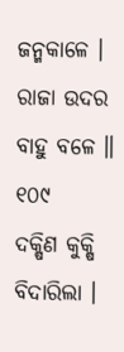ଜନ୍ମକାଳେ । ରାଜା ଉଦର ବାହୁ ବଳେ ॥ ୧୦୯
ଦକ୍ଷିଣ କୁକ୍ଷି ବିଦାରିଲା ।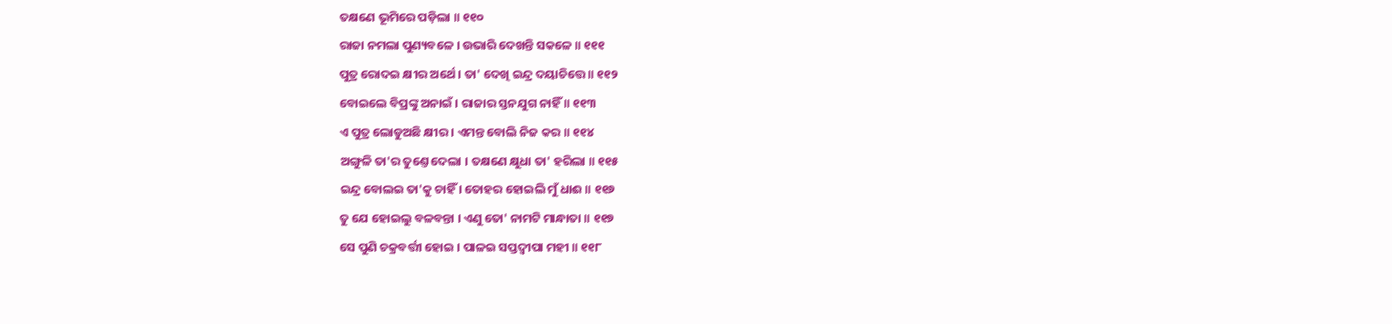ତକ୍ଷଣେ ଭୂମିରେ ପଡ଼ିଲା ॥ ୧୧୦
ରାଜା ନମଲା ପୁଣ୍ୟବଳେ । ଉଭାରି ଦେଖନ୍ତି ସକଳେ ॥ ୧୧୧
ପୁତ୍ର ରୋଦଇ କ୍ଷୀର ଅର୍ଥେ । ତା' ଦେଖି ଇନ୍ଦ୍ର ଦୟାଚିତ୍ତେ ॥ ୧୧୨
ବୋଇଲେ ବିପ୍ରଙ୍କୁ ଅନାଇଁ । ରାଜାର ସ୍ତନଯୁଗ ନାହିଁ ॥ ୧୧୩
ଏ ପୁତ୍ର ଲୋଡୁଅଛି କ୍ଷୀର । ଏମନ୍ତ ବୋଲି ନିଜ କର ॥ ୧୧୪
ଅଙ୍ଗୁଳି ତା'ର ତୁଣ୍ତେ ଦେଲା । ତକ୍ଷଣେ କ୍ଷୁଧା ତା' ହରିଲା ॥ ୧୧୫
ଇନ୍ଦ୍ର ବୋଲଇ ତା'କୁ ଚାହିଁ । ତୋହର ହୋଇଲି ମୁଁ ଧାଈ ॥ ୧୧୬
ତୁ ଯେ ହୋଇଲୁ ବଳବନ୍ତା । ଏଣୁ ତୋ' ନାମଟି ମାନ୍ଧାତା ॥ ୧୧୭
ସେ ପୁଣି ଚକ୍ରବର୍ତ୍ତୀ ହୋଇ । ପାଳଇ ସପ୍ତଦ୍ୱୀପା ମହୀ ॥ ୧୧୮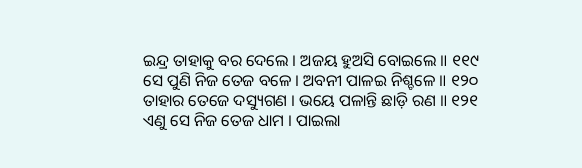ଇନ୍ଦ୍ର ତାହାକୁ ବର ଦେଲେ । ଅଜୟ ହୁଅସି ବୋଇଲେ ॥ ୧୧୯
ସେ ପୁଣି ନିଜ ତେଜ ବଳେ । ଅବନୀ ପାଳଇ ନିଶ୍ଚଳେ ॥ ୧୨୦
ତାହାର ତେଜେ ଦସ୍ୟୁଗଣ । ଭୟେ ପଳାନ୍ତି ଛାଡ଼ି ରଣ ॥ ୧୨୧
ଏଣୁ ସେ ନିଜ ତେଜ ଧାମ । ପାଇଲା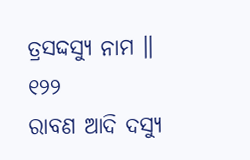ତ୍ରସଦ୍ଦସ୍ୟୁ ନାମ ॥ ୧୨୨
ରାବଣ ଆଦି ଦସ୍ୟୁ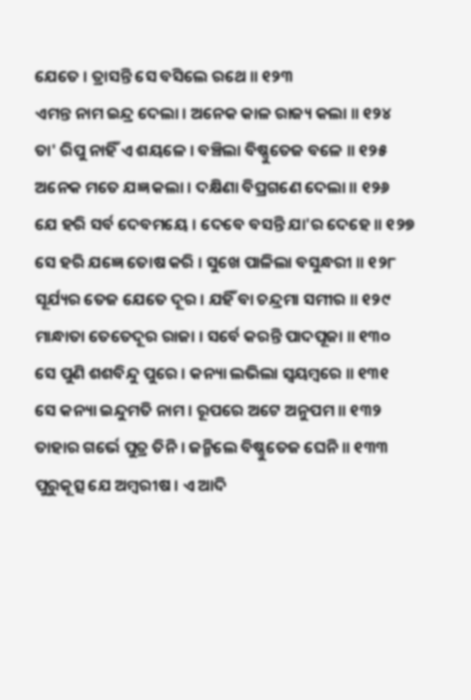ଯେତେ । ତ୍ରାସନ୍ତି ସେ ବସିଲେ ରଥେ ॥ ୧୨୩
ଏମନ୍ତ ନାମ ଇନ୍ଦ୍ର ଦେଲା । ଅନେକ କାଳ ରାଜ୍ୟ କଲା ॥ ୧୨୪
ତା' ରିପୁ ନାହିଁ ଏ ଶୟଳେ । ବଞ୍ଚିଲା ବିଷ୍ଣୁତେଜ ବଳେ ॥ ୧୨୫
ଅନେକ ମତେ ଯଜ୍ଞ କଲା । ଦକ୍ଷିଣା ବିପ୍ରଗଣେ ଦେଲା ॥ ୧୨୬
ଯେ ହରି ସର୍ବ ଦେବମୟେ । ଦେବେ ବସନ୍ତି ଯା'ର ଦେହେ ॥ ୧୨୭
ସେ ହରି ଯଜ୍ଞେ ତୋଷ କରି । ସୁଖେ ପାଳିଲା ବସୁନ୍ଧରୀ ॥ ୧୨୮
ସୂର୍ଯ୍ୟର ତେଜ ଯେତେ ଦୂର । ଯହିଁ ବା ଚନ୍ଦ୍ରମା ସମୀର ॥ ୧୨୯
ମାନ୍ଧାତା ତେତେଦୂର ରାଜା । ସର୍ବେ କରନ୍ତି ପାଦପୂଜା ॥ ୧୩୦
ସେ ପୁଣି ଶଶବିନ୍ଦୁ ପୁରେ । କନ୍ୟା ଲଭିଲା ସ୍ୱୟମ୍ବରେ ॥ ୧୩୧
ସେ କନ୍ୟା ଇନ୍ଦୁମତି ନାମ । ରୂପରେ ଅଟେ ଅନୁପମ ॥ ୧୩୨
ତାହାର ଗର୍ଭେ ପୁତ୍ର ତିନି । ଜନ୍ମିଲେ ବିଷ୍ଣୁତେଜ ଘେନି ॥ ୧୩୩
ପୁରୁକୂତ୍ସ ଯେ ଅମ୍ବରୀଷ । ଏ ଆଦି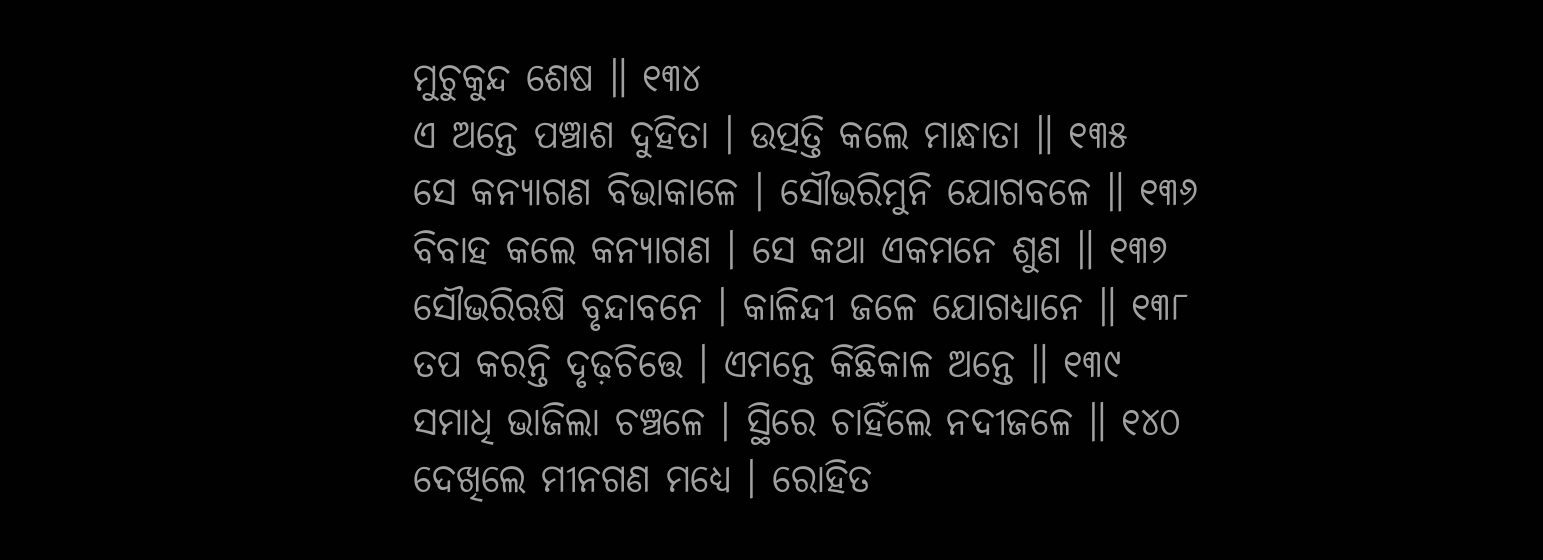ମୁଚୁକୁନ୍ଦ ଶେଷ ॥ ୧୩୪
ଏ ଅନ୍ତେ ପଞ୍ଚାଶ ଦୁହିତା । ଉତ୍ପତ୍ତି କଲେ ମାନ୍ଧାତା ॥ ୧୩୫
ସେ କନ୍ୟାଗଣ ବିଭାକାଳେ । ସୌଭରିମୁନି ଯୋଗବଳେ ॥ ୧୩୬
ବିବାହ କଲେ କନ୍ୟାଗଣ । ସେ କଥା ଏକମନେ ଶୁଣ ॥ ୧୩୭
ସୌଭରିଋଷି ବୃନ୍ଦାବନେ । କାଳିନ୍ଦୀ ଜଳେ ଯୋଗଧ୍ୟାନେ ॥ ୧୩୮
ତପ କରନ୍ତି ଦୃଢ଼ଚିତ୍ତେ । ଏମନ୍ତେ କିଛିକାଳ ଅନ୍ତେ ॥ ୧୩୯
ସମାଧି ଭାଜିଲା ଚଞ୍ଚଳେ । ସ୍ଥିରେ ଚାହିଁଲେ ନଦୀଜଳେ ॥ ୧୪୦
ଦେଖିଲେ ମୀନଗଣ ମଧ୍ୟେ । ରୋହିତ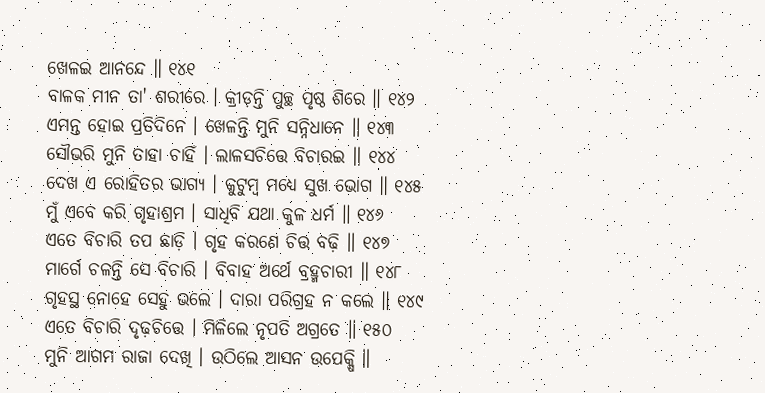ଖେଳଇ ଆନନ୍ଦେ ॥ ୧୪୧
ବାଳକ ମୀନ ତା' ଶରୀରେ । କ୍ରୀଡ଼ନ୍ତି ପୁଚ୍ଛ ପୃଷ୍ଠ ଶିରେ ॥ ୧୪୨
ଏମନ୍ତ ହୋଇ ପ୍ରତିଦିନେ । ଖେଳନ୍ତି ମୁନି ସନ୍ନିଧାନେ ॥ ୧୪୩
ସୌଭରି ମୁନି ତାହା ଚାହିଁ । ଲାଳସଚିତ୍ତେ ବିଚାରଇ ॥ ୧୪୪
ଦେଖ ଏ ରୋହିତର ଭାଗ୍ୟ । କୁଟୁମ୍ବ ମଧ୍ୟେ ସୁଖ ଭୋଗ ॥ ୧୪୫
ମୁଁ ଏବେ କରି ଗୃହାଶ୍ରମ । ସାଧିବି ଯଥା କୁଳ ଧର୍ମ ॥ ୧୪୬
ଏତେ ବିଚାରି ତପ ଛାଡ଼ି । ଗୃହ କରଣେ ଚିତ୍ତ ବଢ଼ି ॥ ୧୪୭
ମାର୍ଗେ ଚଳନ୍ତି ସେ ବିଚାରି । ବିବାହ ଅର୍ଥେ ବ୍ରହ୍ମଚାରୀ ॥ ୧୪୮
ଗୃହସ୍ଥ ନୋହେ ସେହୁ ଭଲେ । ଦାରା ପରିଗ୍ରହ ନ କଲେ ॥ ୧୪୯
ଏତେ ବିଚାରି ଦୃଢ଼ଚିତ୍ତେ । ମିଳିଲେ ନୃପତି ଅଗ୍ରତେ ॥ ୧୫୦
ମୁନି ଆଗମ ରାଜା ଦେଖି । ଉଠିଲେ ଆସନ ଉପେକ୍ଷି ॥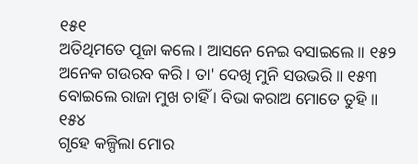୧୫୧
ଅତିଥିମତେ ପୂଜା କଲେ । ଆସନେ ନେଇ ବସାଇଲେ ॥ ୧୫୨
ଅନେକ ଗଉରବ କରି । ତା' ଦେଖି ମୁନି ସଉଭରି ॥ ୧୫୩
ବୋଇଲେ ରାଜା ମୁଖ ଚାହିଁ । ବିଭା କରାଅ ମୋତେ ତୁହି ॥ ୧୫୪
ଗୃହେ କଳ୍ପିଲା ମୋର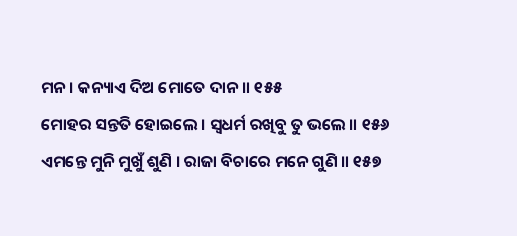ମନ । କନ୍ୟାଏ ଦିଅ ମୋତେ ଦାନ ॥ ୧୫୫
ମୋହର ସନ୍ତତି ହୋଇଲେ । ସ୍ୱଧର୍ମ ରଖିବୁ ତୁ ଭଲେ ॥ ୧୫୬
ଏମନ୍ତେ ମୁନି ମୁଖୁଁ ଶୁଣି । ରାଜା ବିଚାରେ ମନେ ଗୁଣି ॥ ୧୫୭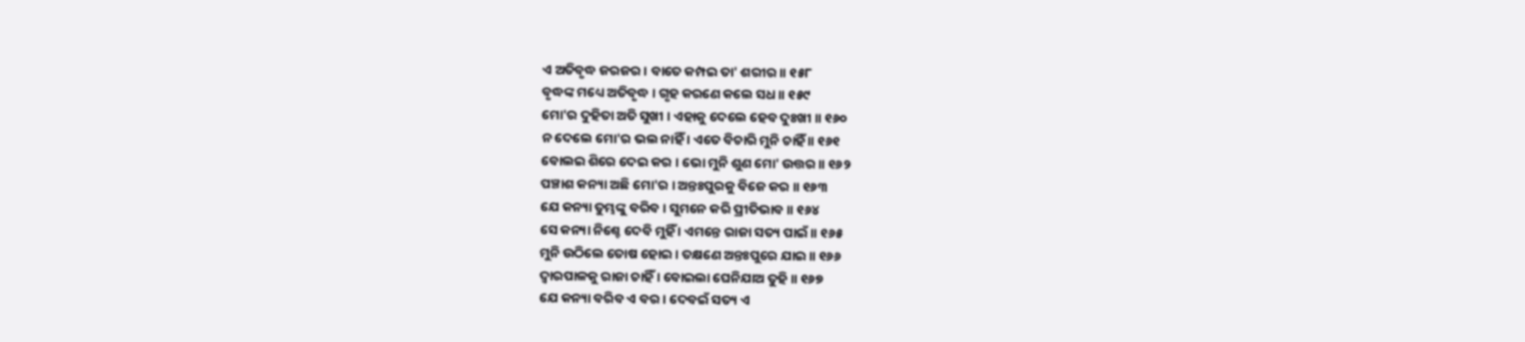ଏ ଅତିବୃଦ୍ଧ ଜରଜର । ବାତେ କମ୍ପଇ ତା' ଶରୀର ॥ ୧୫୮
ବୃଦ୍ଧଙ୍କ ମଧ୍ୟେ ଅତିବୃଦ୍ଧ । ଗୃହ କରଣେ କଲେ ସଧ ॥ ୧୫୯
ମୋ'ର ଦୁହିତା ଅତି ସୁଖୀ । ଏହାକୁ ଦେଲେ ହେବ ଦୁଃଖୀ ॥ ୧୬୦
ନ ଦେଲେ ମୋ'ର ଭଲ ନାହିଁ । ଏତେ ବିଚାରି ମୁନି ଚାହିଁ ॥ ୧୬୧
ବୋଲଇ ଶିରେ ଦେଇ କର । ଭୋ ମୁନି ଶୁଣ ମୋ' ଉତ୍ତର ॥ ୧୬୨
ପଞ୍ଚାଶ କନ୍ୟା ଅଛି ମୋ'ର । ଅନ୍ତଃପୁରକୁ ବିଜେ କର ॥ ୧୬୩
ଯେ କନ୍ୟା ତୁମ୍ଭଙ୍କୁ ବରିବ । ସୁମନେ କରି ପ୍ରୀତିଭାବ ॥ ୧୬୪
ସେ କନ୍ୟା ନିଶ୍ଚେ ଦେବି ମୁହିଁ । ଏମନ୍ତେ ରାଜା ସତ୍ୟ ପାଇଁ ॥ ୧୬୫
ମୁନି ଉଠିଲେ ତୋଷ ହୋଇ । ତକ୍ଷଣେ ଅନ୍ତଃପୁରେ ଯାଇ ॥ ୧୬୬
ଦ୍ୱାରପାଳକୁ ରାଜା ଚାହିଁ । ବୋଇଲା ଘେନିଯାଅ ତୁହି ॥ ୧୬୭
ଯେ କନ୍ୟା ବରିବ ଏ ବର । ଦେବଇଁ ସତ୍ୟ ଏ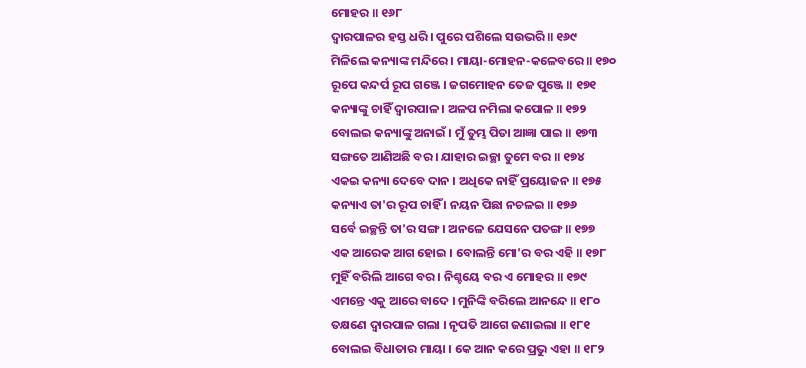ମୋହର ॥ ୧୬୮
ଦ୍ୱାରପାଳର ହସ୍ତ ଧରି । ପୁରେ ପଶିଲେ ସଉଭରି ॥ ୧୬୯
ମିଳିଲେ କନ୍ୟାଙ୍କ ମନ୍ଦିରେ । ମାୟା-ମୋହନ-କଳେବରେ ॥ ୧୭୦
ରୂପେ କନ୍ଦର୍ପ ରୂପ ଗଞ୍ଜେ । ଜଗମୋହନ ତେଜ ପୁଞ୍ଜେ ॥ ୧୭୧
କନ୍ୟାଙ୍କୁ ଚାହିଁ ଦ୍ୱାରପାଳ । ଅଳପ ନମିଲା କପୋଳ ॥ ୧୭୨
ବୋଲଇ କନ୍ୟାଙ୍କୁ ଅନାଇଁ । ମୁଁ ତୁମ୍ଭ ପିତା ଆଜ୍ଞା ପାଇ ॥ ୧୭୩
ସଙ୍ଗତେ ଆଣିଅଛି ବର । ଯାହାର ଇଚ୍ଛା ତୁମେ ବର ॥ ୧୭୪
ଏକଇ କନ୍ୟା ଦେବେ ଦାନ । ଅଧିକେ ନାହିଁ ପ୍ରୟୋଜନ ॥ ୧୭୫
କନ୍ୟାଏ ତା'ର ରୂପ ଚାହିଁ । ନୟନ ପିଛା ନଚଳଇ ॥ ୧୭୬
ସର୍ବେ ଇଚ୍ଛନ୍ତି ତା'ର ସଙ୍ଗ । ଅନଳେ ଯେସନେ ପତଙ୍ଗ ॥ ୧୭୭
ଏକ ଆରେକ ଆଗ ହୋଇ । ବୋଲନ୍ତି ମୋ'ର ବର ଏହି ॥ ୧୭୮
ମୁହିଁ ବରିଲି ଆଗେ ବର । ନିଶ୍ଚୟେ ବର ଏ ମୋହର ॥ ୧୭୯
ଏମନ୍ତେ ଏକୁ ଆରେ ବାଦେ । ମୁନିଙ୍କି ବରିଲେ ଆନନ୍ଦେ ॥ ୧୮୦
ତକ୍ଷଣେ ଦ୍ୱାରପାଳ ଗଲା । ନୃପତି ଆଗେ ଜଣାଇଲା ॥ ୧୮୧
ବୋଲଇ ବିଧାତାର ମାୟା । କେ ଆନ କରେ ପ୍ରଭୁ ଏହା ॥ ୧୮୨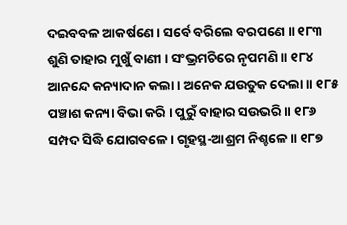ଦଇବବଳ ଆକର୍ଷଣେ । ସର୍ବେ ବରିଲେ ବରପଣେ ॥ ୧୮୩
ଶୁଣି ତାହାର ମୁଖୁଁ ବାଣୀ । ସଂଭ୍ରମଚିରେ ନୃପମଣି ॥ ୧୮୪
ଆନନ୍ଦେ କନ୍ୟାଦାନ କଲା । ଅନେକ ଯଉତୁକ ଦେଲା ॥ ୧୮୫
ପଞ୍ଚାଶ କନ୍ୟା ବିଭା କରି । ପୁରୁଁ ବାହାର ସଉଭରି ॥ ୧୮୬
ସମ୍ପଦ ସିଦ୍ଧି ଯୋଗବଳେ । ଗୃହସ୍ଥ-ଆଶ୍ରମ ନିଶ୍ଚଳେ ॥ ୧୮୭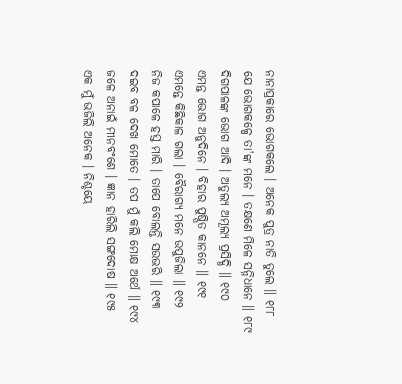ନାନାପ୍ରକାରେ ଭୋଗକଲେ । ଅନେକ ପୁତ୍ର ନାତି ତୁଲେ ॥ ୧୮୮
ଯେ ଭୋଗକଳ୍ପେ ତା'ଙ୍କ ମନେ । ତକ୍ଷଣେ ମିଳେ ସନ୍ନିଧାନେ ॥ ୧୮୯
ଦିଗପାଳଙ୍କ ଭୋଗ ଆଦି । ଅତୁଲ୍ୟ ଅମୂଲ୍ୟ ପ୍ରସିଦ୍ଧି ॥ ୧୯୦
ଏମନ୍ତ ଭୋଗ ଅନୁଦିନେ । ବିହାର ପୁଷ୍ପିତ କାନନେ ॥ ୧୯୧
ଏମନ୍ତେ କିଛିକାଳ ଗଲା । ବୈରାଗ୍ୟ ମନେ ଉପୁଜିଲା ॥ ୧୯୨
ନିଜ କପାଳେ ହସ୍ତ ମାରି । ତାପେ ବୋଲନ୍ତି ସଉଭରି ॥ ୧୯୩
ଦଇବ ବଳ ଦେଖ ମୋତେ । ତପ ମୁଁ କଲି ମୋକ୍ଷ ଅର୍ଥେ ॥ ୧୯୪
ଜଳେ ଅନାଇଁ ମୀନବଂଶେ । ଜ୍ଞାନ ହାରିଲି ସଙ୍ଗଦୋଷ ॥ ୧୯୫
ଏକ ମୁଁ ଭଜିଲି ଅନେକ । ନିଶ୍ଚୟେ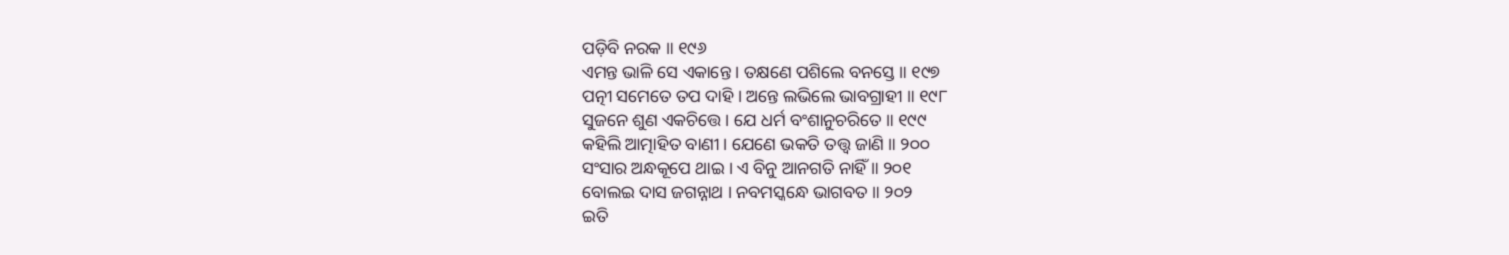ପଡ଼ିବି ନରକ ॥ ୧୯୬
ଏମନ୍ତ ଭାଳି ସେ ଏକାନ୍ତେ । ତକ୍ଷଣେ ପଶିଲେ ବନସ୍ତେ ॥ ୧୯୭
ପତ୍ନୀ ସମେତେ ତପ ଦାହି । ଅନ୍ତେ ଲଭିଲେ ଭାବଗ୍ରାହୀ ॥ ୧୯୮
ସୁଜନେ ଶୁଣ ଏକଚିତ୍ତେ । ଯେ ଧର୍ମ ବଂଶାନୁଚରିତେ ॥ ୧୯୯
କହିଲି ଆତ୍ମାହିତ ବାଣୀ । ଯେଣେ ଭକତି ତତ୍ତ୍ୱ ଜାଣି ॥ ୨୦୦
ସଂସାର ଅନ୍ଧକୂପେ ଥାଇ । ଏ ବିନୁ ଆନଗତି ନାହିଁ ॥ ୨୦୧
ବୋଲଇ ଦାସ ଜଗନ୍ନାଥ । ନବମସ୍କନ୍ଧେ ଭାଗବତ ॥ ୨୦୨
ଇତି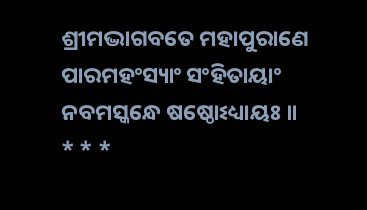ଶ୍ରୀମଦ୍ଭାଗବତେ ମହାପୁରାଣେ ପାରମହଂସ୍ୟାଂ ସଂହିତାୟାଂ
ନବମସ୍କନ୍ଧେ ଷଷ୍ଠୋଽଧ୍ୟାୟଃ ॥
* * *